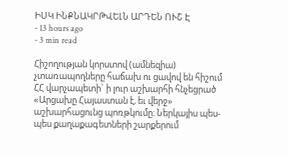ԻՍԿ ԻՆՔՆԱԿՐԹՎԵԼՆ ԱՐԴԵՆ ՈՒՇ Է
- 13 hours ago
- 3 min read

Հիշողության կորստով (ամնեզիա) չտառապողները հաճախ ու ցավով են հիշում ՀՀ վարչապետի` ի լուր աշխարհի հնչեցրած «Արցախը Հայաստան է, եւ վերջ» աշխարհացունց պոռթկումը։ Ներկայիս պես-պես քաղաքագետների շարքերում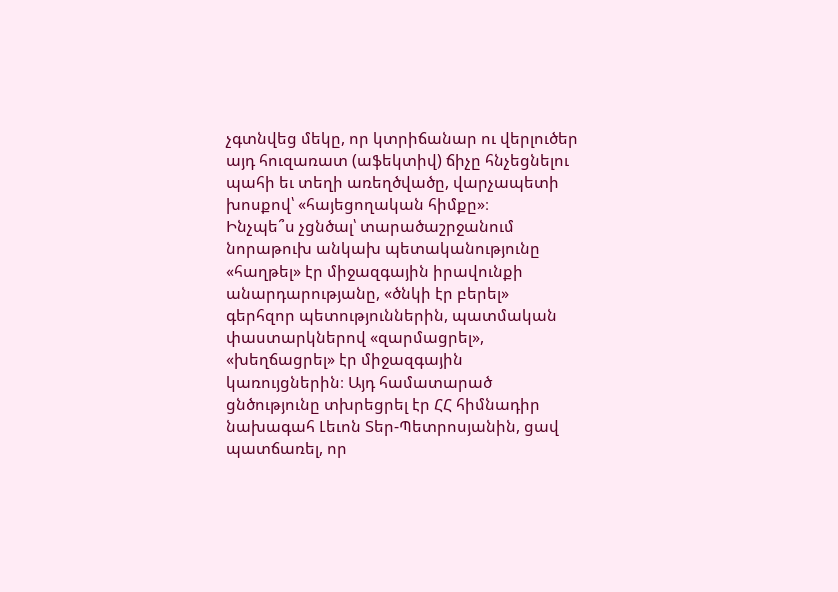չգտնվեց մեկը, որ կտրիճանար ու վերլուծեր այդ հուզառատ (աֆեկտիվ) ճիչը հնչեցնելու պահի եւ տեղի առեղծվածը, վարչապետի խոսքով՝ «հայեցողական հիմքը»։
Ինչպե՞ս չցնծալ՝ տարածաշրջանում նորաթուխ անկախ պետականությունը «հաղթել» էր միջազգային իրավունքի անարդարությանը, «ծնկի էր բերել» գերհզոր պետություններին, պատմական փաստարկներով «զարմացրել», «խեղճացրել» էր միջազգային կառույցներին։ Այդ համատարած ցնծությունը տխրեցրել էր ՀՀ հիմնադիր նախագահ Լեւոն Տեր-Պետրոսյանին, ցավ պատճառել, որ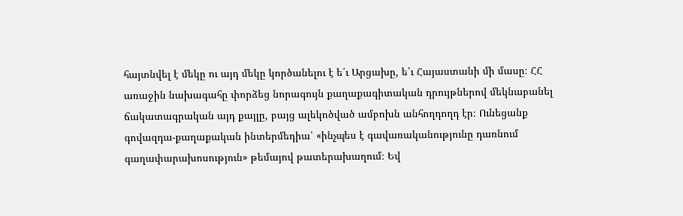հայտնվել է մեկը ու այդ մեկը կործանելու է ե՛ւ Արցախը, ե՛ւ Հայաստանի մի մասը։ ՀՀ առաջին նախագահը փորձեց նորագույն քաղաքագիտական դրույթներով մեկնաբանել ճակատագրական այդ քայլը, բայց ալեկոծված ամբոխն անհողդողդ էր։ Ունեցանք գովազդա-քաղաքական ինտերմեդիա՝ «ինչպես է գավառականությունը դառնում գաղափարախոսություն» թեմայով թատերախաղում։ Եվ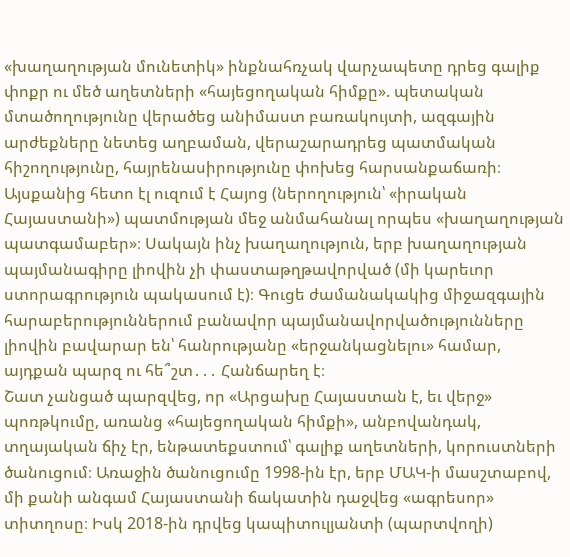«խաղաղության մունետիկ» ինքնահռչակ վարչապետը դրեց գալիք փոքր ու մեծ աղետների «հայեցողական հիմքը». պետական մտածողությունը վերածեց անիմաստ բառակույտի, ազգային արժեքները նետեց աղբաման, վերաշարադրեց պատմական հիշողությունը, հայրենասիրությունը փոխեց հարսանքաճառի։ Այսքանից հետո էլ ուզում է Հայոց (ներողություն՝ «իրական Հայաստանի») պատմության մեջ անմահանալ որպես «խաղաղության պատգամաբեր»։ Սակայն ինչ խաղաղություն, երբ խաղաղության պայմանագիրը լիովին չի փաստաթղթավորված (մի կարեւոր ստորագրություն պակասում է)։ Գուցե ժամանակակից միջազգային հարաբերություններում բանավոր պայմանավորվածությունները լիովին բավարար են՝ հանրությանը «երջանկացնելու» համար, այդքան պարզ ու հե՞շտ․․․ Հանճարեղ է։
Շատ չանցած պարզվեց, որ «Արցախը Հայաստան է, եւ վերջ» պոռթկումը, առանց «հայեցողական հիմքի», անբովանդակ, տղայական ճիչ էր, ենթատեքստում՝ գալիք աղետների, կորուստների ծանուցում։ Առաջին ծանուցումը 1998-ին էր, երբ ՄԱԿ-ի մասշտաբով, մի քանի անգամ Հայաստանի ճակատին դաջվեց «ագրեսոր» տիտղոսը։ Իսկ 2018-ին դրվեց կապիտուլյանտի (պարտվողի)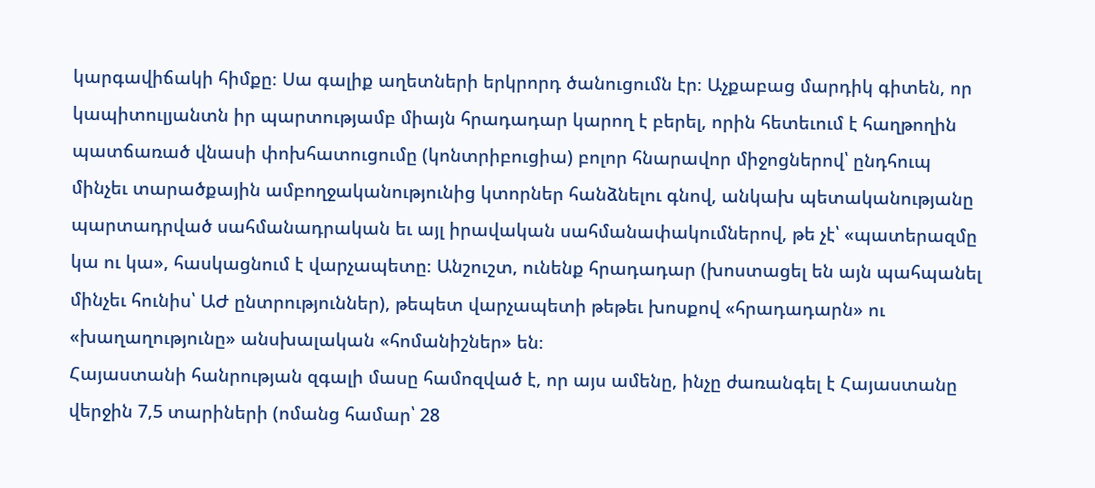կարգավիճակի հիմքը։ Սա գալիք աղետների երկրորդ ծանուցումն էր։ Աչքաբաց մարդիկ գիտեն, որ կապիտուլյանտն իր պարտությամբ միայն հրադադար կարող է բերել, որին հետեւում է հաղթողին պատճառած վնասի փոխհատուցումը (կոնտրիբուցիա) բոլոր հնարավոր միջոցներով՝ ընդհուպ մինչեւ տարածքային ամբողջականությունից կտորներ հանձնելու գնով, անկախ պետականությանը պարտադրված սահմանադրական եւ այլ իրավական սահմանափակումներով, թե չէ՝ «պատերազմը կա ու կա», հասկացնում է վարչապետը։ Անշուշտ, ունենք հրադադար (խոստացել են այն պահպանել մինչեւ հունիս՝ ԱԺ ընտրություններ), թեպետ վարչապետի թեթեւ խոսքով «հրադադարն» ու «խաղաղությունը» անսխալական «հոմանիշներ» են։
Հայաստանի հանրության զգալի մասը համոզված է, որ այս ամենը, ինչը ժառանգել է Հայաստանը վերջին 7,5 տարիների (ոմանց համար՝ 28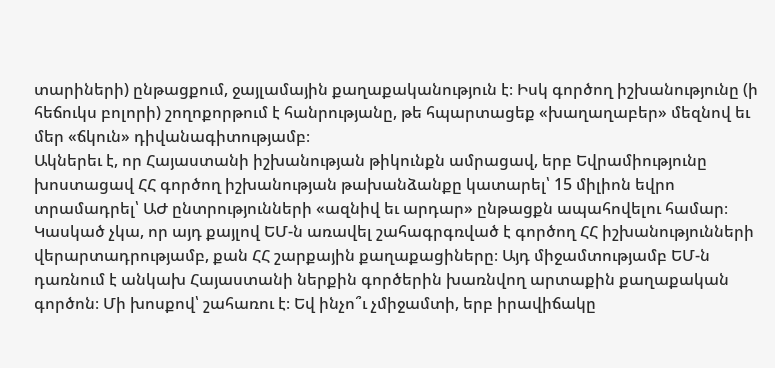տարիների) ընթացքում, ջայլամային քաղաքականություն է։ Իսկ գործող իշխանությունը (ի հեճուկս բոլորի) շողոքորթում է հանրությանը, թե հպարտացեք «խաղաղաբեր» մեզնով եւ մեր «ճկուն» դիվանագիտությամբ։
Ակներեւ է, որ Հայաստանի իշխանության թիկունքն ամրացավ, երբ Եվրամիությունը խոստացավ ՀՀ գործող իշխանության թախանձանքը կատարել՝ 15 միլիոն եվրո տրամադրել՝ ԱԺ ընտրությունների «ազնիվ եւ արդար» ընթացքն ապահովելու համար։ Կասկած չկա, որ այդ քայլով ԵՄ-ն առավել շահագրգռված է գործող ՀՀ իշխանությունների վերարտադրությամբ, քան ՀՀ շարքային քաղաքացիները։ Այդ միջամտությամբ ԵՄ-ն դառնում է անկախ Հայաստանի ներքին գործերին խառնվող արտաքին քաղաքական գործոն։ Մի խոսքով՝ շահառու է։ Եվ ինչո՞ւ չմիջամտի, երբ իրավիճակը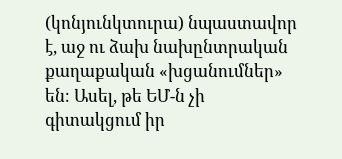(կոնյունկտուրա) նպաստավոր է, աջ ու ձախ նախընտրական քաղաքական «խցանումներ» են։ Ասել, թե ԵՄ-ն չի գիտակցում իր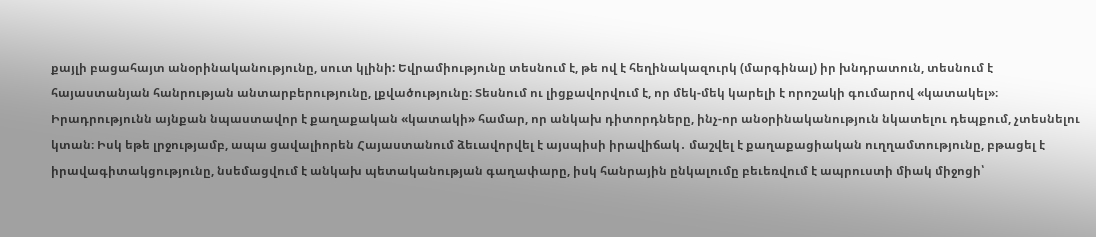քայլի բացահայտ անօրինականությունը, սուտ կլինի: Եվրամիությունը տեսնում է, թե ով է հեղինակազուրկ (մարգինալ) իր խնդրատուն, տեսնում է հայաստանյան հանրության անտարբերությունը, լքվածությունը։ Տեսնում ու լիցքավորվում է, որ մեկ-մեկ կարելի է որոշակի գումարով «կատակել»։ Իրադրությունն այնքան նպաստավոր է քաղաքական «կատակի» համար, որ անկախ դիտորդները, ինչ-որ անօրինականություն նկատելու դեպքում, չտեսնելու կտան։ Իսկ եթե լրջությամբ, ապա ցավալիորեն Հայաստանում ձեւավորվել է այսպիսի իրավիճակ․ մաշվել է քաղաքացիական ուղղամտությունը, բթացել է իրավագիտակցությունը, նսեմացվում է անկախ պետականության գաղափարը, իսկ հանրային ընկալումը բեւեռվում է ապրուստի միակ միջոցի՝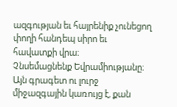ազգության եւ հայրենիք չունեցող փողի հանդեպ սիրո եւ հավատքի վրա։
Չնսեմացնենք Եվրամիությանը։ Այն գրագետ ու լուրջ միջազգային կառույց է, քան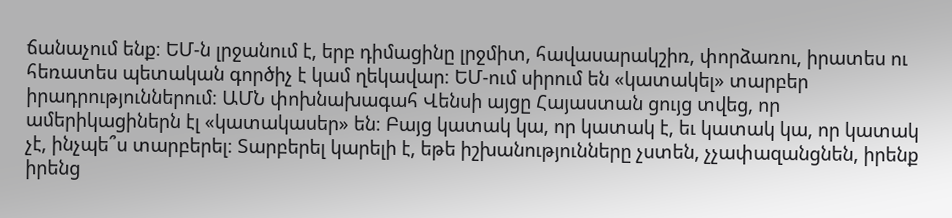ճանաչում ենք։ ԵՄ-ն լրջանում է, երբ դիմացինը լրջմիտ, հավասարակշիռ, փորձառու, իրատես ու հեռատես պետական գործիչ է կամ ղեկավար։ ԵՄ-ում սիրում են «կատակել» տարբեր իրադրություններում։ ԱՄՆ փոխնախագահ Վենսի այցը Հայաստան ցույց տվեց, որ ամերիկացիներն էլ «կատակասեր» են։ Բայց կատակ կա, որ կատակ է, եւ կատակ կա, որ կատակ չէ, ինչպե՞ս տարբերել։ Տարբերել կարելի է, եթե իշխանությունները չստեն, չչափազանցնեն, իրենք իրենց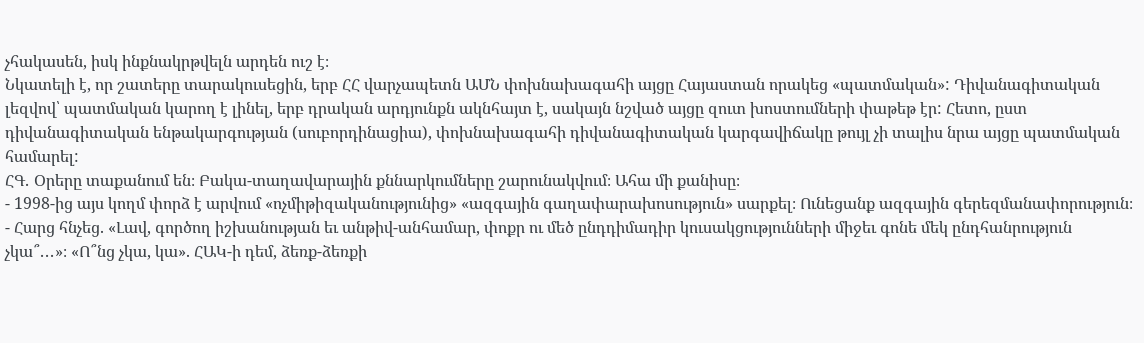չհակասեն, իսկ ինքնակրթվելն արդեն ուշ է։
Նկատելի է, որ շատերը տարակուսեցին, երբ ՀՀ վարչապետն ԱՄՆ փոխնախագահի այցը Հայաստան որակեց «պատմական»: Դիվանագիտական լեզվով՝ պատմական կարող է լինել, երբ դրական արդյունքն ակնհայտ է, սակայն նշված այցը զուտ խոստումների փաթեթ էր: Հետո, ըստ դիվանագիտական ենթակարգության (սուբորդինացիա), փոխնախագահի դիվանագիտական կարգավիճակը թույլ չի տալիս նրա այցը պատմական համարել:
ՀԳ․ Օրերը տաքանում են։ Բակա-տաղավարային քննարկումները շարունակվում։ Ահա մի քանիսը։
- 1998-ից այս կողմ փորձ է արվում «ոչմիթիզականությունից» «ազգային գաղափարախոսություն» սարքել։ Ունեցանք ազգային գերեզմանափորություն։
- Հարց հնչեց. «Լավ, գործող իշխանության եւ անթիվ-անհամար, փոքր ու մեծ ընդդիմադիր կուսակցությունների միջեւ գոնե մեկ ընդհանրություն չկա՞․․․»։ «Ո՞նց չկա, կա». ՀԱԿ-ի դեմ, ձեռք-ձեռքի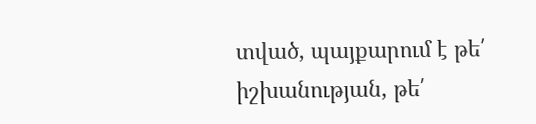տված, պայքարում է թե՛ իշխանության, թե՛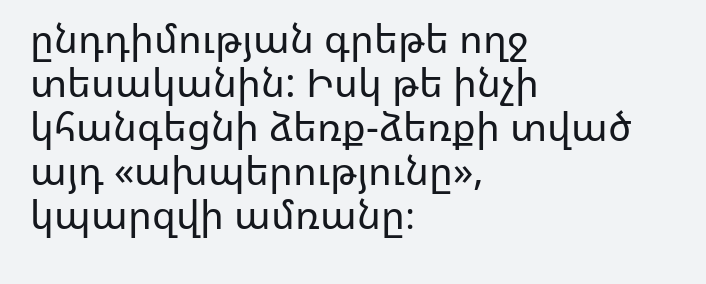ընդդիմության գրեթե ողջ տեսականին: Իսկ թե ինչի կհանգեցնի ձեռք-ձեռքի տված այդ «ախպերությունը», կպարզվի ամռանը։